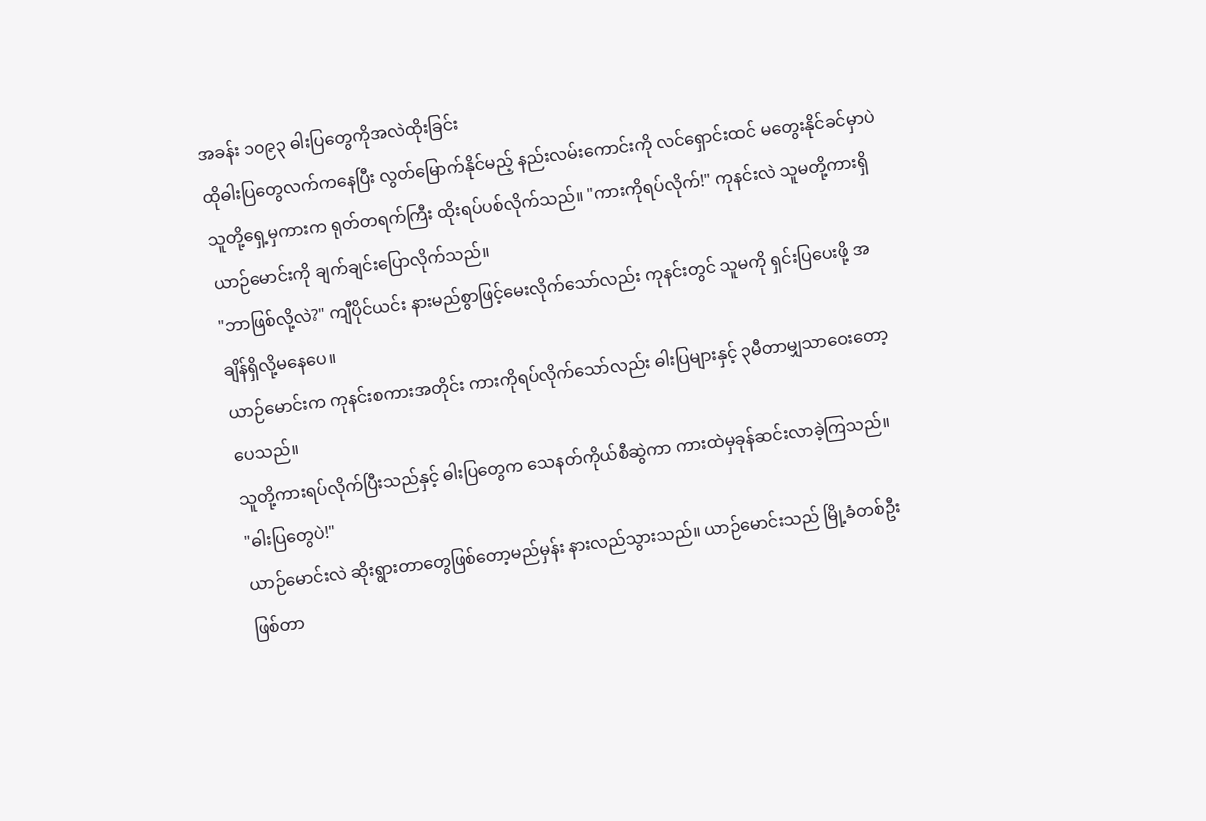အခန်း ၁၀၉၃ ဓါးပြတွေကိုအလဲထိုးခြင်း
ထိုဓါးပြတွေလက်ကနေပြီး လွတ်မြောက်နိုင်မည့် နည်းလမ်းကောင်းကို လင်ရှောင်းထင် မတွေးနိုင်ခင်မှာပဲ သူတို့ရှေ့မှကားက ရုတ်တရက်ကြီး ထိုးရပ်ပစ်လိုက်သည်။ "ကားကိုရပ်လိုက်!" ကုနင်းလဲ သူမတို့ကားရှိယာဉ်မောင်းကို ချက်ချင်းပြောလိုက်သည်။
"ဘာဖြစ်လို့လဲ?" ကျီပိုင်ယင်း နားမည်စွာဖြင့်မေးလိုက်သော်လည်း ကုနင်းတွင် သူမကို ရှင်းပြပေးဖို့ အချိန်ရှိလို့မနေပေ။
ယာဉ်မောင်းက ကုနင်းစကားအတိုင်း ကားကိုရပ်လိုက်သော်လည်း ဓါးပြများနှင့် ၃မီတာမျှသာဝေးတော့ပေသည်။
သူတို့ကားရပ်လိုက်ပြီးသည်နှင့် ဓါးပြတွေက သေနတ်ကိုယ်စီဆွဲကာ ကားထဲမှခုန်ဆင်းလာခဲ့ကြသည်။
"ဓါးပြတွေပဲ!"
ယာဉ်မောင်းလဲ ဆိုးရွားတာတွေဖြစ်တော့မည်မှန်း နားလည်သွားသည်။ ယာဉ်မောင်းသည် မြို့ခံတစ်ဦးဖြစ်တာ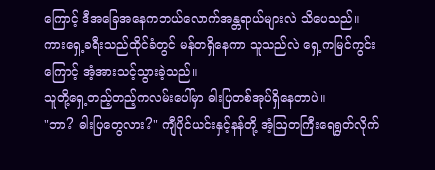ကြောင့် ဒီအခြေအနေကဘယ်လောက်အန္တရာယ်များလဲ သိပေသည်။
ကားရှေ့ခရီးသည်ထိုင်ခံတွင် မန်တရှိနေကာ သူသည်လဲ ရှေ့ကမြင်ကွင်းကြောင့် အံ့အားသင့်သွားခဲ့သည်။
သူတို့ရှေ့တည့်တည့်ကလမ်းပေါ်မှာ ဓါးပြတစ်အုပ်ရှိနေတာပဲ။
"ဘာ? ဓါးပြတွေလား?" ကျီပိုင်ယင်းနှင့်နန်တို့ အံ့ဩတကြီးရေရွတ်လိုက်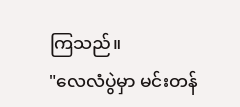ကြသည်။
"လေလံပွဲမှာ မင်းတန်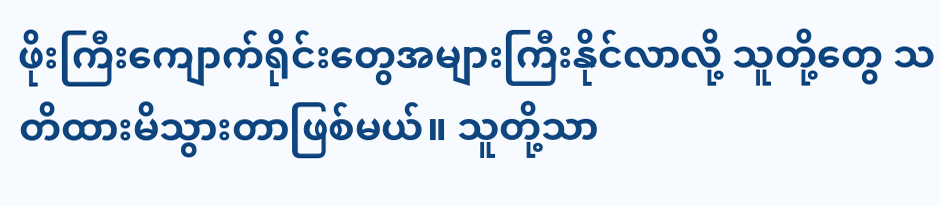ဖိုးကြီးကျောက်ရိုင်းတွေအများကြီးနိုင်လာလို့ သူတို့တွေ သတိထားမိသွားတာဖြစ်မယ်။ သူတို့သာ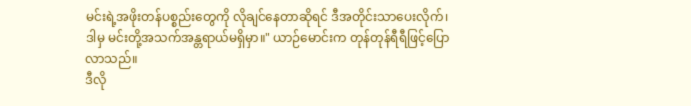မင်းရဲ့အဖိုးတန်ပစ္စည်းတွေကို လိုချင်နေတာဆိုရင် ဒီအတိုင်းသာပေးလိုက်၊ ဒါမှ မင်းတို့အသက်အန္တရာယ်မရှိမှာ။" ယာဉ်မောင်းက တုန်တုန်ရီရီဖြင့်ပြောလာသည်။
ဒီလို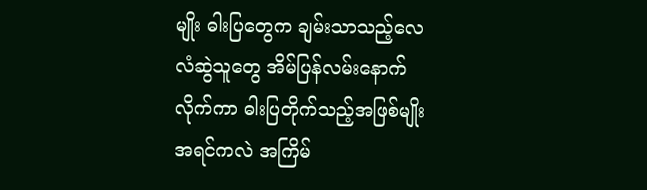မျိုး ဓါးပြတွေက ချမ်းသာသည့်လေလံဆွဲသူတွေ အိမ်ပြန်လမ်းနောက်လိုက်ကာ ဓါးပြတိုက်သည့်အဖြစ်မျိုး အရင်ကလဲ အကြိမ်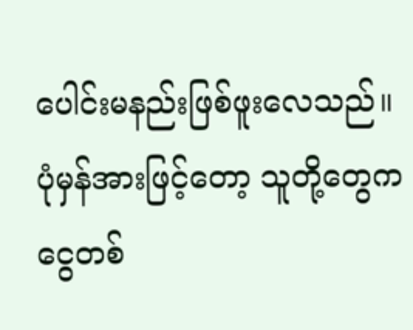ပေါင်းမနည်းဖြစ်ဖူးလေသည်။ ပုံမှန်အားဖြင့်တော့ သူတို့တွေက ငွေတစ်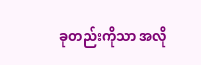ခုတည်းကိုသာ အလို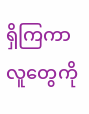ရှိကြကာ လူတွေကို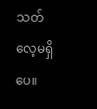သတ်လေ့မရှိပေ။